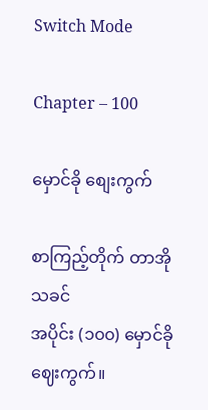Switch Mode

Chapter – 100

မှောင်ခို စျေးကွက်

စာကြည့်တိုက် တာအိုသခင်
အပိုင်း (၁၀၀) မှောင်ခိုဈေးကွက်။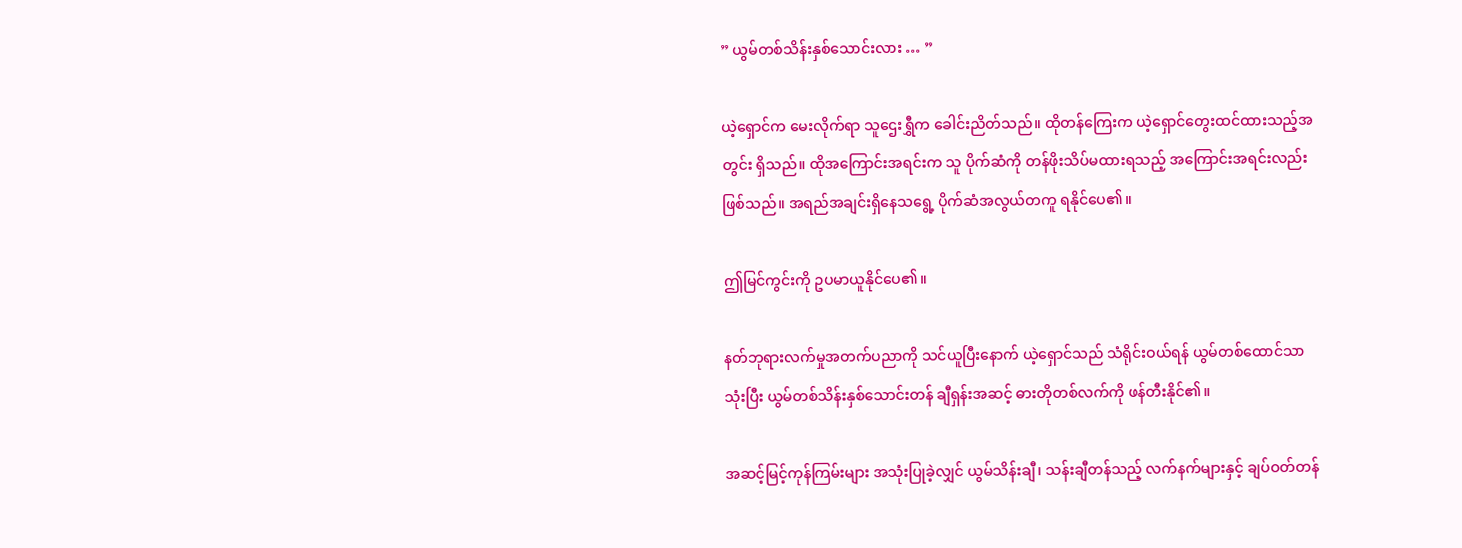” ယွမ်တစ်သိန်းနှစ်သောင်းလား … ”

ယဲ့ရှောင်က မေးလိုက်ရာ သူဌေးရွှီက ခေါင်းညိတ်သည်။ ထိုတန်ကြေးက ယဲ့ရှောင်တွေးထင်ထားသည့်အတွင်း ရှိသည်။ ထိုအကြောင်းအရင်းက သူ ပိုက်ဆံကို တန်ဖိုးသိပ်မထားရသည့် အကြောင်းအရင်းလည်း ဖြစ်သည်။ အရည်အချင်းရှိနေသရွေ့ ပိုက်ဆံအလွယ်တကူ ရနိုင်ပေ၏။

ဤမြင်ကွင်းကို ဥပမာယူနိုင်ပေ၏။

နတ်ဘုရားလက်မှုအတက်ပညာကို သင်ယူပြီးနောက် ယဲ့ရှောင်သည် သံရိုင်းဝယ်ရန် ယွမ်တစ်ထောင်သာသုံးပြီး ယွမ်တစ်သိန်းနှစ်သောင်းတန် ချီရှန်းအဆင့် ဓားတိုတစ်လက်ကို ဖန်တီးနိုင်၏။

အဆင့်မြင့်ကုန်ကြမ်းများ အသုံးပြုခဲ့လျှင် ယွမ်သိန်းချီ၊ သန်းချီတန်သည့် လက်နက်များနှင့် ချပ်ဝတ်တန်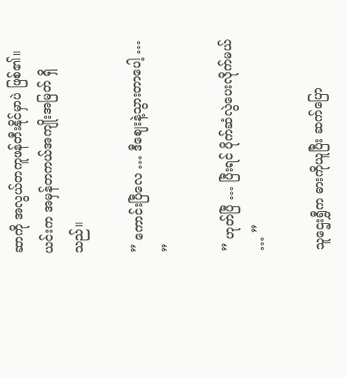ဆာကို အလွယ်တကူဖန်တီးနိုင်မှာပဲ ဖြစ်၏။ ယင်းက အမှန်တကယ်အကျိုးအမြတ် ရှိသည်။

” ကောင်းပြီလေ … ဒီဈေးနဲ့သွားတာပေါ့ … ”

” ဟုတ်ပြီ … ပြီးရင် ပိုက်ဆံလွဲပေးလိုက်မယ် … ”

သူဌေးရွှီက ဓားကိုယူပြီး ဆက်ပြော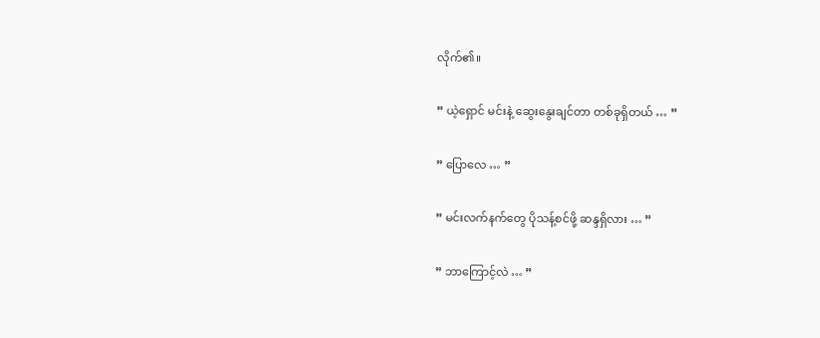လိုက်၏။

” ယဲ့ရှောင် မင်းနဲ့ ဆွေးနွေးချင်တာ တစ်ခုရှိတယ် … ”

” ပြောလေ … ”

” မင်းလက်နက်တွေ ပိုသန့်စင်ဖို့ ဆန္ဒရှိလား … ”

” ဘာကြောင့်လဲ … ”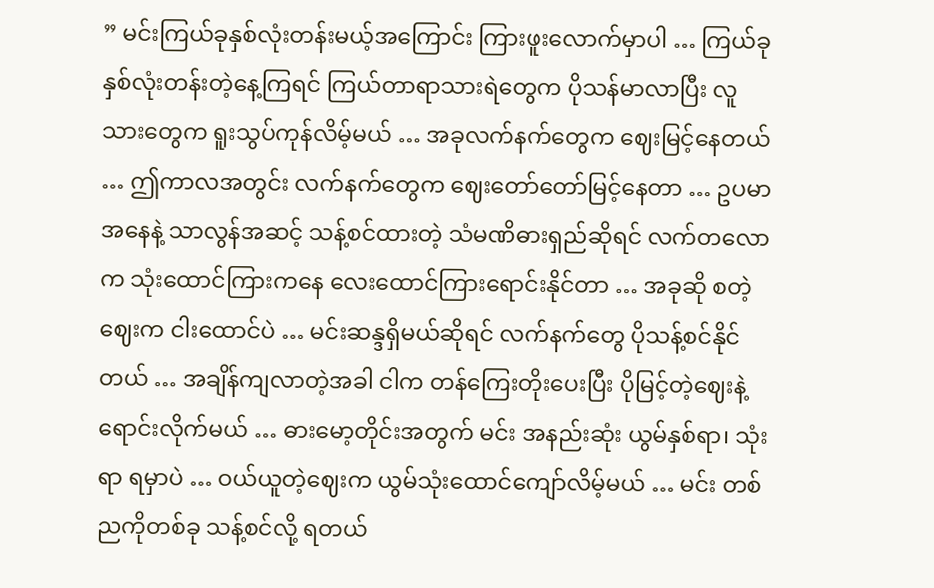” မင်းကြယ်ခုနှစ်လုံးတန်းမယ့်အကြောင်း ကြားဖူးလောက်မှာပါ … ကြယ်ခုနှစ်လုံးတန်းတဲ့နေ့ကြရင် ကြယ်တာရာသားရဲတွေက ပိုသန်မာလာပြီး လူသားတွေက ရူးသွပ်ကုန်လိမ့်မယ် … အခုလက်နက်တွေက ဈေးမြင့်နေတယ် … ဤကာလအတွင်း လက်နက်တွေက ဈေးတော်တော်မြင့်နေတာ … ဥပမာအနေနဲ့ သာလွန်အဆင့် သန့်စင်ထားတဲ့ သံမဏိဓားရှည်ဆိုရင် လက်တလောက သုံးထောင်ကြားကနေ လေးထောင်ကြားရောင်းနိုင်တာ … အခုဆို စတဲ့ဈေးက ငါးထောင်ပဲ … မင်းဆန္ဒရှိမယ်ဆိုရင် လက်နက်တွေ ပိုသန့်စင်နိုင်တယ် … အချိန်ကျလာတဲ့အခါ ငါက တန်ကြေးတိုးပေးပြီး ပိုမြင့်တဲ့ဈေးနဲ့ ရောင်းလိုက်မယ် … ဓားမော့တိုင်းအတွက် မင်း အနည်းဆုံး ယွမ်နှစ်ရာ၊ သုံးရာ ရမှာပဲ … ဝယ်ယူတဲ့ဈေးက ယွမ်သုံးထောင်ကျော်လိမ့်မယ် … မင်း တစ်ညကိုတစ်ခု သန့်စင်လို့ ရတယ်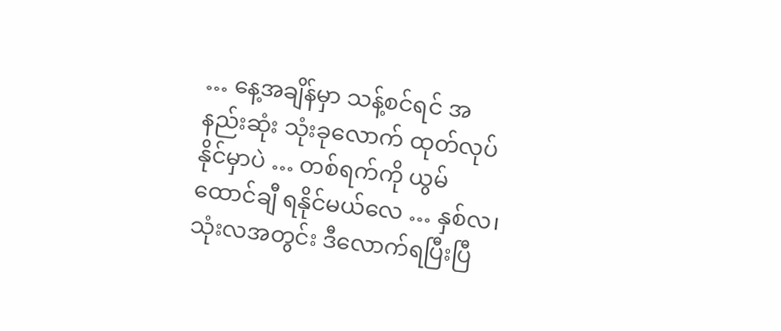… နေ့အချိန်မှာ သန့်စင်ရင် အနည်းဆုံး သုံးခုလောက် ထုတ်လုပ်နိုင်မှာပဲ … တစ်ရက်ကို ယွမ်ထောင်ချီ ရနိုင်မယ်လေ … နှစ်လ၊ သုံးလအတွင်း ဒီလောက်ရပြီးပြီ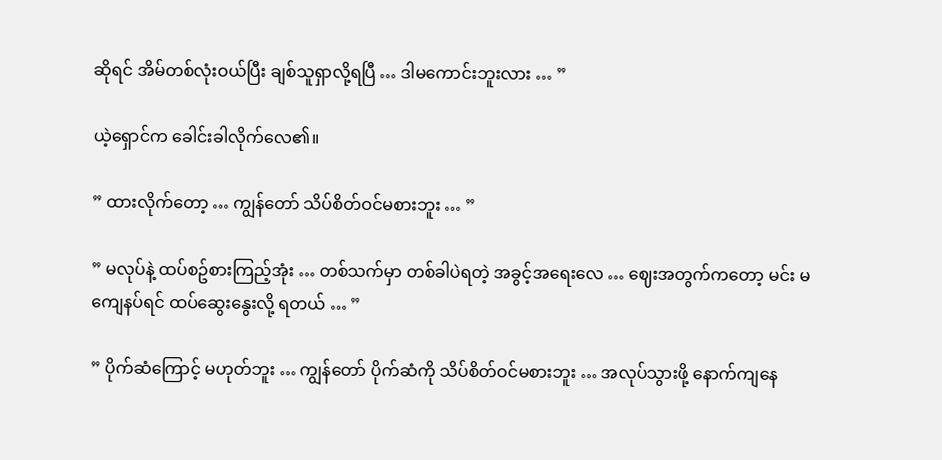ဆိုရင် အိမ်တစ်လုံးဝယ်ပြီး ချစ်သူရှာလို့ရပြီ … ဒါမကောင်းဘူးလား … ”

ယဲ့ရှောင်က ခေါင်းခါလိုက်လေ၏။

” ထားလိုက်တော့ … ကျွန်တော် သိပ်စိတ်ဝင်မစားဘူး … ”

” မလုပ်နဲ့ ထပ်စဥ်စားကြည့်အုံး … တစ်သက်မှာ တစ်ခါပဲရတဲ့ အခွင့်အရေးလေ … ဈေးအတွက်ကတော့ မင်း မကျေနပ်ရင် ထပ်ဆွေးနွေးလို့ ရတယ် … ”

” ပိုက်ဆံကြောင့် မဟုတ်ဘူး … ကျွန်တော် ပိုက်ဆံကို သိပ်စိတ်ဝင်မစားဘူး … အလုပ်သွားဖို့ နောက်ကျနေ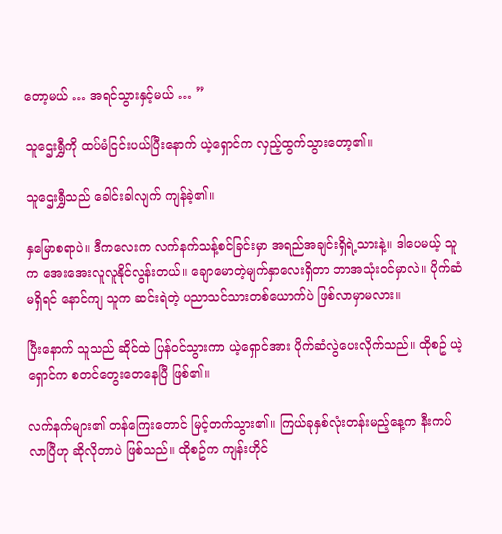တော့မယ် … အရင်သွားနှင့်မယ် … ”

သူဌေးရွှီကို ထပ်မံငြင်းပယ်ပြီးနောက် ယဲ့ရှောင်က လှည့်ထွက်သွားတော့၏။

သူဌေးရွှီသည် ခေါင်းခါလျက် ကျန်ခဲ့၏။

နှမြောစရာပဲ။ ဒီကလေးက လက်နက်သန့်စင်ခြင်းမှာ အရည်အချင်းရှိရဲ့သားနဲ့။ ဒါပေမယ့် သူက အေးအေးလူလူနိုင်လွန်းတယ်။ ချောမောတဲ့မျက်နှာလေးရှိတာ ဘာအသုံးဝင်မှာလဲ။ ပိုက်ဆံမရှိရင် နောင်ကျ သူက ဆင်းရဲတဲ့ ပညာသင်သားတစ်ယောက်ပဲ ဖြစ်လာမှာမလား။

ပြီးနောက် သူသည် ဆိုင်ထဲ ပြန်ဝင်သွားကာ ယဲ့ရှောင်အား ပိုက်ဆံလွဲပေးလိုက်သည်။ ထိုစဥ် ယဲ့ရှောင်က စတင်တွေးတေနေပြီ ဖြစ်၏။

လက်နက်များ၏ တန်ကြေးတောင် မြင့်တက်သွား၏။ ကြယ်ခုနှစ်လုံးတန်းမည့်နေ့က နီးကပ်လာပြီဟု ဆိုလိုတာပဲ ဖြစ်သည်။ ထိုစဥ်က ကျန်းဟိုင်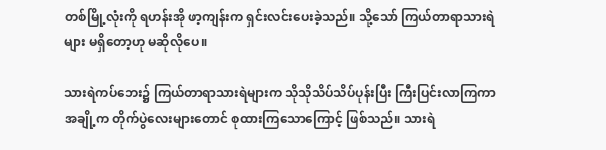တစ်မြို့လုံးကို ရဟန်းအို ဖာ့ကျန်းက ရှင်းလင်းပေးခဲ့သည်။ သို့သော် ကြယ်တာရာသားရဲများ မရှိတော့ဟု မဆိုလိုပေ။

သားရဲကပ်ဘေး၌ ကြယ်တာရာသားရဲများက သိုသိုသိပ်သိပ်ပုန်းပြီး ကြီးပြင်းလာကြကာ အချို့က တိုက်ပွဲလေးများတောင် စုထားကြသောကြောင့် ဖြစ်သည်။ သားရဲ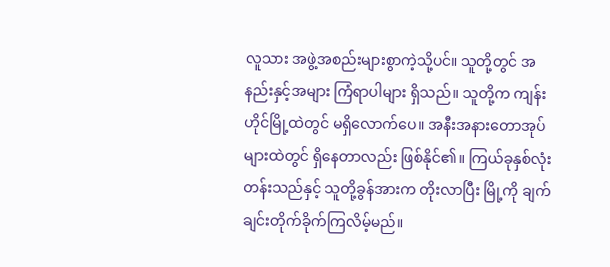လူသား အဖွဲ့အစည်းများစွာကဲ့သို့ပင်။ သူတို့တွင် အနည်းနှင့်အများ ကြံရာပါများ ရှိသည်။ သူတို့က ကျန်းဟိုင်မြို့ထဲတွင် မရှိလောက်ပေ။ အနီးအနားတောအုပ်များထဲတွင် ရှိနေတာလည်း ဖြစ်နိုင်၏။ ကြယ်ခုနှစ်လုံးတန်းသည်နှင့် သူတို့ခွန်အားက တိုးလာပြီး မြို့ကို ချက်ချင်းတိုက်ခိုက်ကြလိမ့်မည်။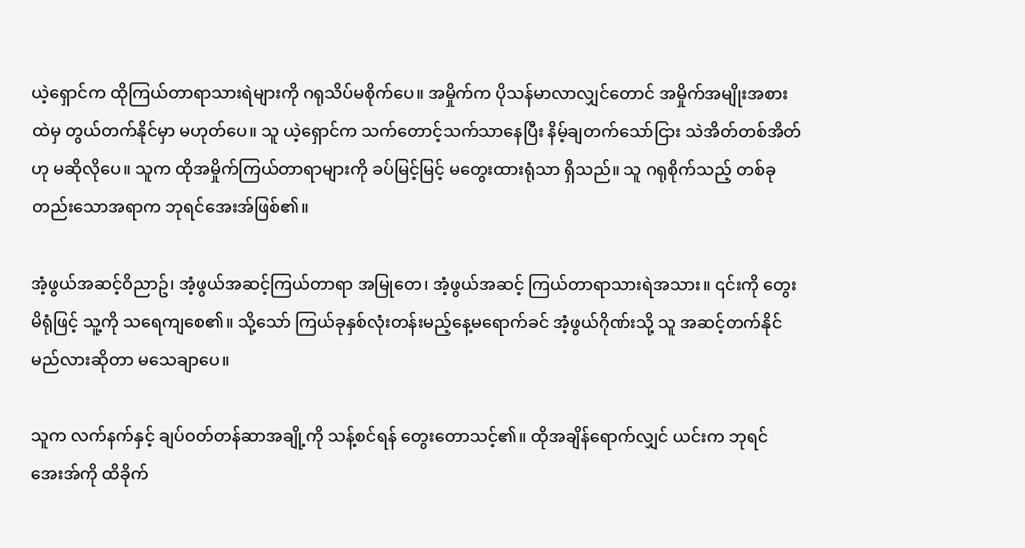ယဲ့ရှောင်က ထိုကြယ်တာရာသားရဲများကို ဂရုသိပ်မစိုက်ပေ။ အမှိုက်က ပိုသန်မာလာလျှင်တောင် အမှိုက်အမျိုးအစားထဲမှ တွယ်တက်နိုင်မှာ မဟုတ်ပေ။ သူ ယဲ့ရှောင်က သက်တောင့်သက်သာနေပြီး နိမ့်ချတက်သော်ငြား သဲအိတ်တစ်အိတ်ဟု မဆိုလိုပေ။ သူက ထိုအမှိုက်ကြယ်တာရာများကို ခပ်မြင့်မြင့် မတွေးထားရုံသာ ရှိသည်။ သူ ဂရုစိုက်သည့် တစ်ခုတည်းသောအရာက ဘုရင်အေးအ်ဖြစ်၏။

အံ့ဖွယ်အဆင့်ဝိညာဥ်၊ အံ့ဖွယ်အဆင့်ကြယ်တာရာ အမြုတေ၊ အံ့ဖွယ်အဆင့် ကြယ်တာရာသားရဲအသား။ ၎င်းကို တွေးမိရုံဖြင့် သူ့ကို သရေကျစေ၏။ သို့သော် ကြယ်ခုနှစ်လုံးတန်းမည့်နေ့မရောက်ခင် အံ့ဖွယ်ဂိုဏ်းသို့ သူ အဆင့်တက်နိုင်မည်လားဆိုတာ မသေချာပေ။

သူက လက်နက်နှင့် ချပ်ဝတ်တန်ဆာအချို့ကို သန့်စင်ရန် တွေးတောသင့်၏။ ထိုအချိန်ရောက်လျှင် ယင်းက ဘုရင်အေးအ်ကို ထိခိုက်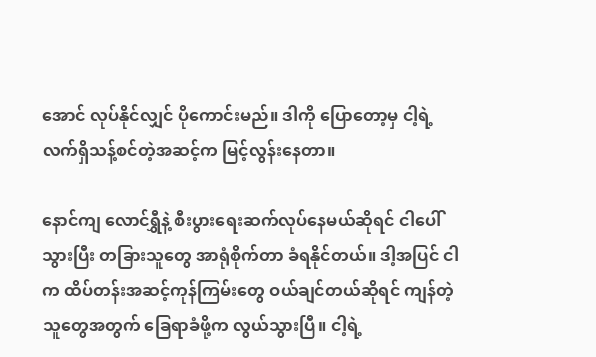အောင် လုပ်နိုင်လျှင် ပိုကောင်းမည်။ ဒါကို ပြောတော့မှ ငါ့ရဲ့ လက်ရှိသန့်စင်တဲ့အဆင့်က မြင့်လွန်းနေတာ။

နောင်ကျ လောင်ရွှီနဲ့ စီးပွားရေးဆက်လုပ်နေမယ်ဆိုရင် ငါပေါ်သွားပြီး တခြားသူတွေ အာရုံစိုက်တာ ခံရနိုင်တယ်။ ဒါ့အပြင် ငါက ထိပ်တန်းအဆင့်ကုန်ကြမ်းတွေ ဝယ်ချင်တယ်ဆိုရင် ကျန်တဲ့သူတွေအတွက် ခြေရာခံဖို့က လွယ်သွားပြီ။ ငါ့ရဲ့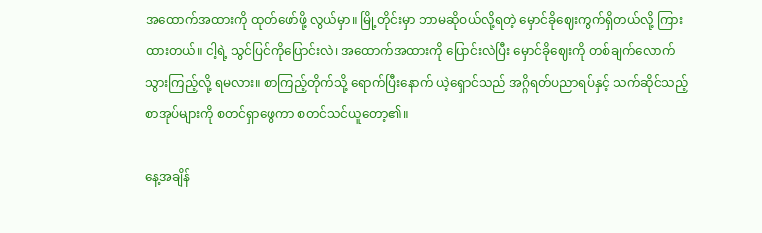အထောက်အထားကို ထုတ်ဖော်ဖို့ လွယ်မှာ။ မြို့တိုင်းမှာ ဘာမဆိုဝယ်လို့ရတဲ့ မှောင်ခိုဈေးကွက်ရှိတယ်လို့ ကြားထားတယ်။ ငါ့ရဲ့ သွင်ပြင်ကိုပြောင်းလဲ၊ အထောက်အထားကို ပြောင်းလဲပြီး မှောင်ခိုဈေးကို တစ်ချက်လောက်သွားကြည့်လို့ ရမလား။ စာကြည့်တိုက်သို့ ရောက်ပြီးနောက် ယဲ့ရှောင်သည် အဂ္ဂိရတ်ပညာရပ်နှင့် သက်ဆိုင်သည့် စာအုပ်များကို စတင်ရှာဖွေကာ စတင်သင်ယူတော့၏။

နေ့အချိန်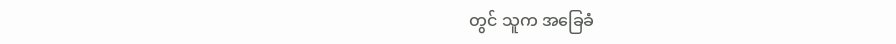တွင် သူက အခြေခံ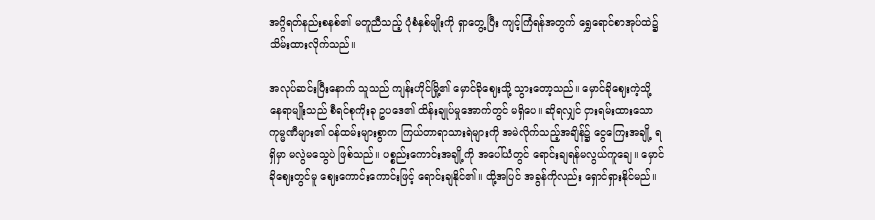အဂ္ဂိရတ်နည်းစနစ်၏ မတူညီသည့် ပုံစံနှစ်မျိုးကို ရှာတွေ့ပြီး ကျင့်ကြံရန်အတွက် ရွှေရောင်စာအုပ်ထဲ၌ သိမ်းထားလိုက်သည်။

အလုပ်ဆင်းပြီးနောက် သူသည် ကျန်းဟိုင်မြို့၏ မှောင်ခိုဈေးသို့ သွားတော့သည်။ မှောင်ခိုဈေးကဲ့သို့ နေရာမျိုးသည် စီရင်စုကိုးခု ဥပဒေ၏ ထိန်းချုပ်မှုအောက်တွင် မရှိပေ။ ဆိုရလျှင် ငှားရမ်းထားသော ကုမ္မဏီများ၏ ဝန်ထမ်းများစွာက ကြယ်တာရာသားရဲများကို အမဲလိုက်သည့်အချိန်၌ ငွေကြေးအချို့ ရရှိမှာ မလွဲမသွေပဲ ဖြစ်သည်။ ပစ္စည်းကောင်းအချို့ကို အပေါ်ယံတွင် ရောင်းချရန်မလွယ်ကူချေ။ မှောင်ခိုဈေးတွင်မူ ဈေးကောင်းကောင်းဖြင့် ရောင်းချနိုင်၏။ ထို့အပြင် အခွန်ကိုလည်း ရှောင်ရှားနိုင်မည်။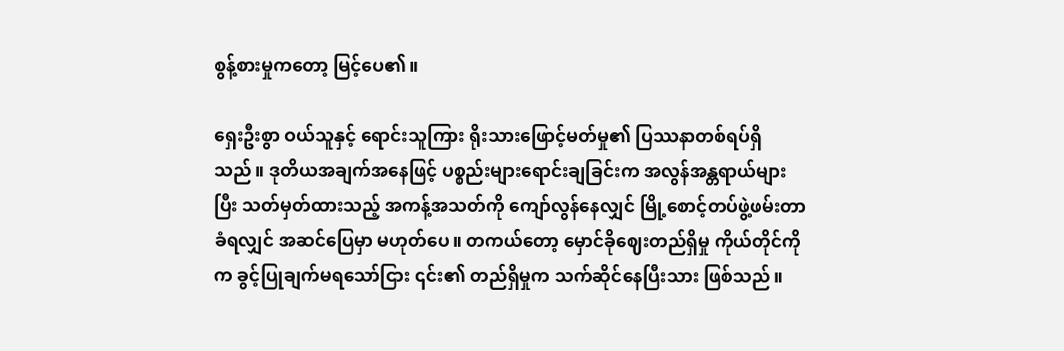စွန့်စားမှုကတော့ မြင့်ပေ၏။

ရှေးဦးစွာ ဝယ်သူနှင့် ရောင်းသူကြား ရိုးသားဖြောင့်မတ်မှု၏ ပြဿနာတစ်ရပ်ရှိသည်။ ဒုတိယအချက်အနေဖြင့် ပစ္စည်းများရောင်းချခြင်းက အလွန်အန္တရာယ်များပြီး သတ်မှတ်ထားသည့် အကန့်အသတ်ကို ကျော်လွန်နေလျှင် မြို့စောင့်တပ်ဖွဲ့ဖမ်းတာခံရလျှင် အဆင်ပြေမှာ မဟုတ်ပေ။ တကယ်တော့ မှောင်ခိုဈေးတည်ရှိမှု ကိုယ်တိုင်ကိုက ခွင့်ပြုချက်မရသော်ငြား ၎င်း၏ တည်ရှိမှုက သက်ဆိုင်နေပြီးသား ဖြစ်သည်။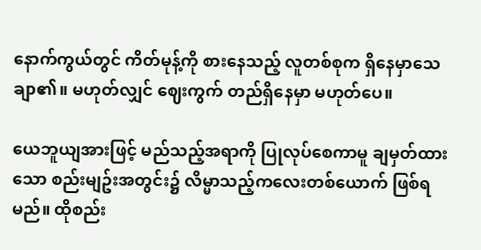နောက်ကွယ်တွင် ကိတ်မုန့်ကို စားနေသည့် လူတစ်စုက ရှိနေမှာသေချာ၏။ မဟုတ်လျှင် ဈေးကွက် တည်ရှိနေမှာ မဟုတ်ပေ။

ယေဘူယျအားဖြင့် မည်သည့်အရာကို ပြုလုပ်စေကာမူ ချမှတ်ထားသော စည်းမျဥ်းအတွင်း၌ လိမ္မာသည့်ကလေးတစ်ယောက် ဖြစ်ရမည်။ ထိုစည်း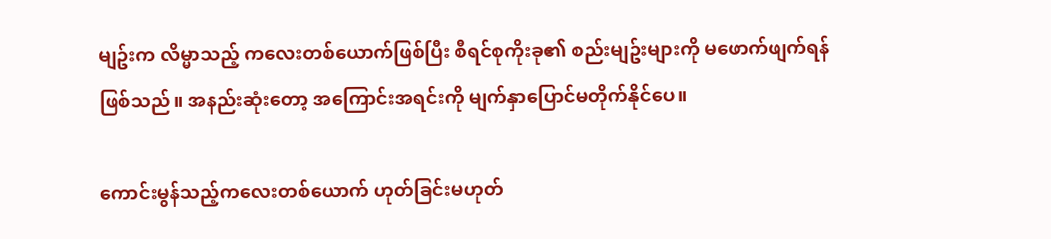မျဥ်းက လိမ္မာသည့် ကလေးတစ်ယောက်ဖြစ်ပြီး စီရင်စုကိုးခု၏ စည်းမျဥ်းများကို မဖောက်ဖျက်ရန် ဖြစ်သည်။ အနည်းဆုံးတော့ အကြောင်းအရင်းကို မျက်နှာပြောင်မတိုက်နိုင်ပေ။

ကောင်းမွန်သည့်ကလေးတစ်ယောက် ဟုတ်ခြင်းမဟုတ်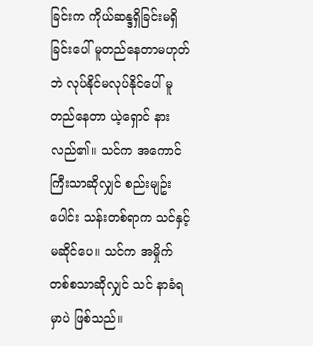ခြင်းက ကိုယ်ဆန္ဒရှိခြင်းမရှိခြင်းပေါ် မူတည်နေတာမဟုတ်ဘဲ လုပ်နိုင်မလုပ်နိုင်ပေါ် မူတည်နေတာ ယဲ့ရှောင် နားလည်၏။ သင်က အကောင်ကြီးသာဆိုလျှင် စည်းမျဥ်းပေါင်း သန်းတစ်ရာက သင်နှင့် မဆိုင်ပေ။ သင်က အမှိုက်တစ်စသာဆိုလျှင် သင် နာခံရမှာပဲ ဖြစ်သည်။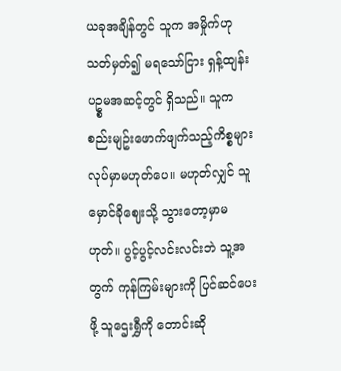ယခုအချိန်တွင် သူက အမှိုက်ဟု သတ်မှတ်၍ မရသော်ငြား ရှန့်ထျန်းပဥ္စမအဆင့်တွင် ရှိသည်။ သူက စည်းမျဥ်းဖောက်ဖျက်သည့်ကိစ္စများ လုပ်မှာမဟုတ်ပေ။ မဟုတ်လျှင် သူ မှောင်ခိုဈေးသို့ သွားတော့မှာမဟုတ်။ ပွင့်ပွင့်လင်းလင်းဘဲ သူ့အတွက် ကုန်ကြမ်းများကို ပြင်ဆင်ပေးဖို့ သူဌေးရွှီကို တောင်းဆို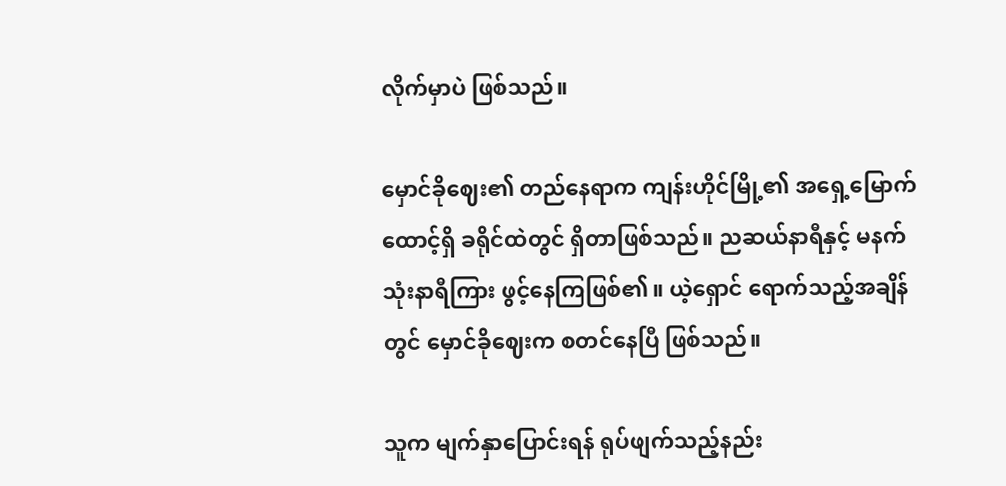လိုက်မှာပဲ ဖြစ်သည်။

မှောင်ခိုဈေး၏ တည်နေရာက ကျန်းဟိုင်မြို့၏ အရှေ့မြောက်ထောင့်ရှိ ခရိုင်ထဲတွင် ရှိတာဖြစ်သည်။ ညဆယ်နာရီနှင့် မနက်သုံးနာရီကြား ဖွင့်နေကြဖြစ်၏။ ယဲ့ရှောင် ရောက်သည့်အချိန်တွင် မှောင်ခိုဈေးက စတင်နေပြီ ဖြစ်သည်။

သူက မျက်နှာပြောင်းရန် ရုပ်ဖျက်သည့်နည်း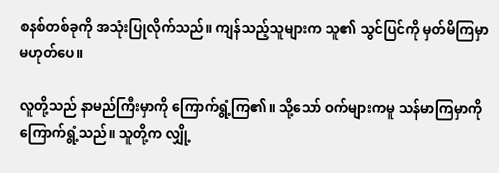စနစ်တစ်ခုကို အသုံးပြုလိုက်သည်။ ကျန်သည့်သူများက သူ၏ သွင်ပြင်ကို မှတ်မိကြမှာ မဟုတ်ပေ။

လူတို့သည် နာမည်ကြီးမှာကို ကြောက်ရွံ့ကြ၏။ သို့သော် ဝက်များကမူ သန်မာကြမှာကို ကြောက်ရွံ့သည်။ သူတို့က လျှို့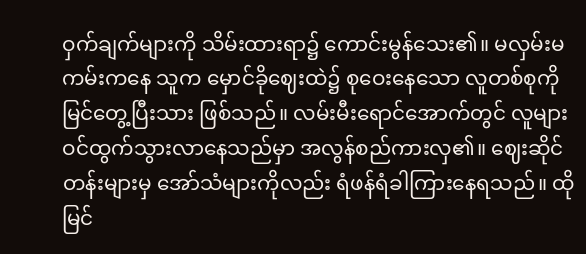ဝှက်ချက်များကို သိမ်းထားရာ၌ ကောင်းမွန်သေး၏။ မလှမ်းမကမ်းကနေ သူက မှောင်ခိုဈေးထဲ၌ စုဝေးနေသော လူတစ်စုကို မြင်တွေ့ပြီးသား ဖြစ်သည်။ လမ်းမီးရောင်အောက်တွင် လူများ ဝင်ထွက်သွားလာနေသည်မှာ အလွန်စည်ကားလှ၏။ ဈေးဆိုင်တန်းများမှ အော်သံများကိုလည်း ရံဖန်ရံခါကြားနေရသည်။ ထိုမြင်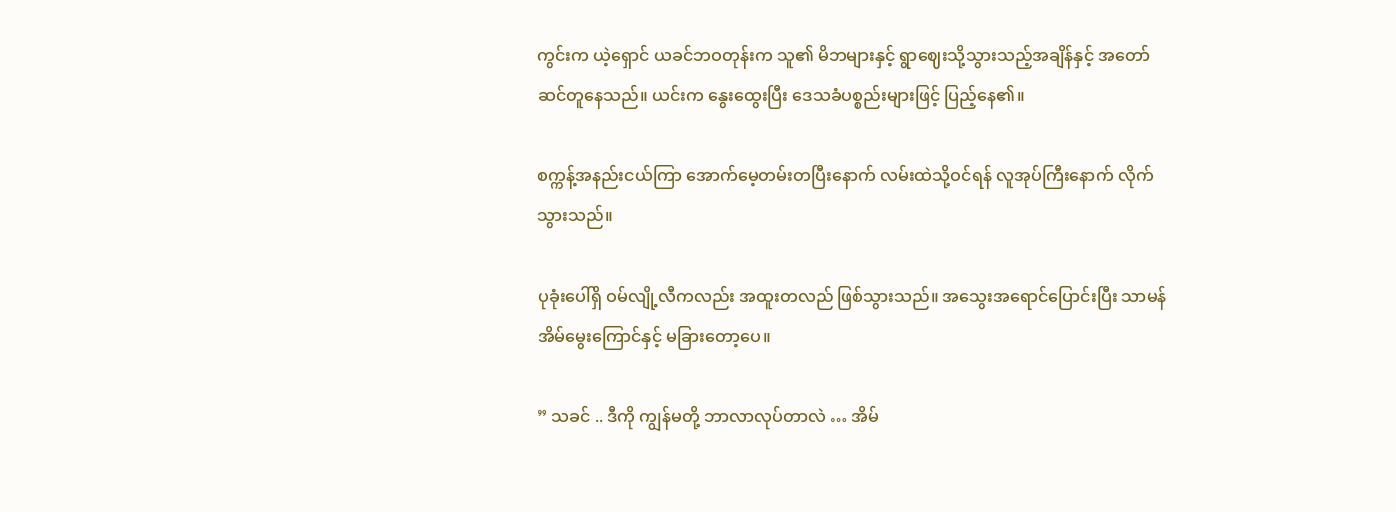ကွင်းက ယဲ့ရှောင် ယခင်ဘဝတုန်းက သူ၏ မိဘများနှင့် ရွာဈေးသို့သွားသည့်အချိန်နှင့် အတော်ဆင်တူနေသည်။ ယင်းက နွေးထွေးပြီး ဒေသခံပစ္စည်းများဖြင့် ပြည့်နေ၏။

စက္ကန့်အနည်းငယ်ကြာ အောက်မေ့တမ်းတပြီးနောက် လမ်းထဲသို့ဝင်ရန် လူအုပ်ကြီးနောက် လိုက်သွားသည်။

ပုခုံးပေါ်ရှိ ဝမ်လျို့လီကလည်း အထူးတလည် ဖြစ်သွားသည်။ အသွေးအရောင်ပြောင်းပြီး သာမန်အိမ်မွေးကြောင်နှင့် မခြားတော့ပေ။

” သခင် .. ဒီကို ကျွန်မတို့ ဘာလာလုပ်တာလဲ … အိမ်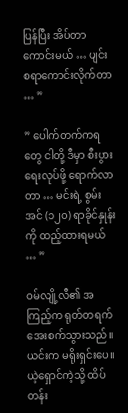ပြန်ပြီး အိပ်တာကောင်းမယ် … ပျင်းစရာကောင်းလိုက်တာ … ”

” ပေါက်တက်ကရတွေ ငါတို့ ဒီမှာ စီးပွားရေးလုပ်ဖို့ ရောက်လာတာ … မင်းရဲ့ စွမ်းအင် (၁၂၀) ရာခိုင်နှုန်းကို ထည့်ထားရမယ် … ”

ဝမ်လျို့လီ၏ အကြည့်က ရုတ်တရက်အေးစက်သွားသည်။ ယင်းက မရိုးရှင်းပေ။ ယဲ့ရှောင်ကဲ့သို့ ထိပ်တန်း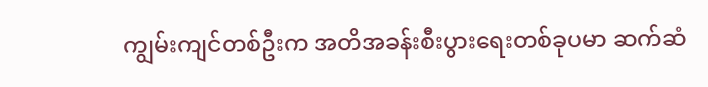ကျွမ်းကျင်တစ်ဦးက အတိအခန်းစီးပွားရေးတစ်ခုပမာ ဆက်ဆံ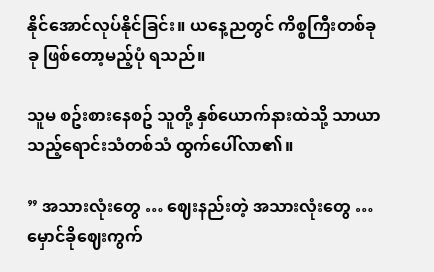နိုင်အောင်လုပ်နိုင်ခြင်း။ ယနေ့ညတွင် ကိစ္စကြီးတစ်ခုခု ဖြစ်တော့မည့်ပုံ ရသည်။

သူမ စဥ်းစားနေစဥ် သူတို့ နှစ်ယောက်နားထဲသို့ သာယာသည့်ရောင်းသံတစ်သံ ထွက်ပေါ်လာ၏။

” အသားလုံးတွေ … ဈေးနည်းတဲ့ အသားလုံးတွေ … မှောင်ခိုဈေးကွက်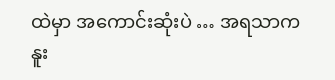ထဲမှာ အကောင်းဆုံးပဲ … အရသာက နူး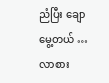ညံပြီး ချောမွေ့တယ် … လာစား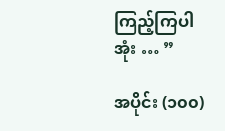ကြည့်ကြပါအုံး … ”

အပိုင်း (၁၀၀)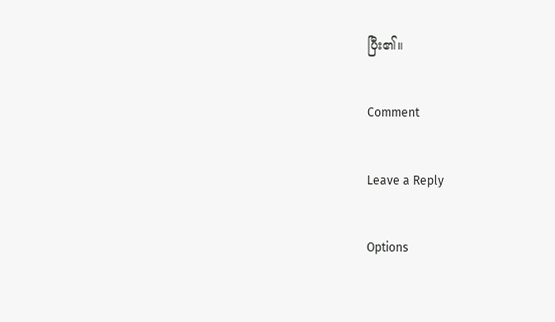ပြီး၏။

Comment

Leave a Reply

Options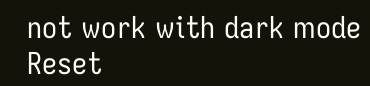not work with dark mode
Reset